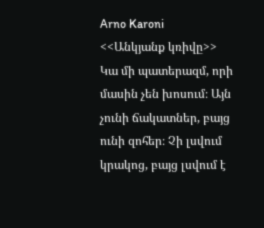Arno Karoni
<<Անկյանք կռիվը>>
Կա մի պատերազմ, որի մասին չեն խոսում։ Այն չունի ճակատներ, բայց ունի զոհեր։ Չի լսվում կրակոց, բայց լսվում է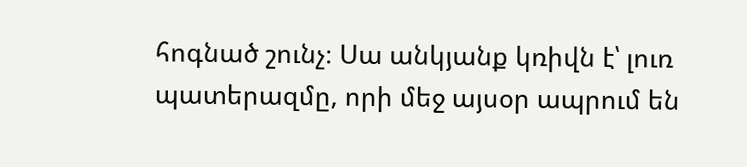հոգնած շունչ։ Սա անկյանք կռիվն է՝ լուռ պատերազմը, որի մեջ այսօր ապրում են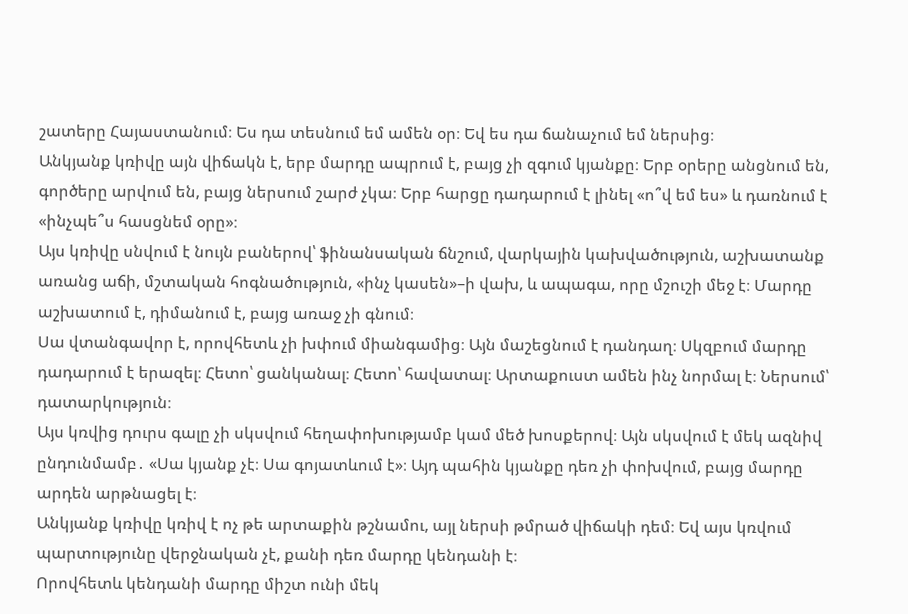շատերը Հայաստանում։ Ես դա տեսնում եմ ամեն օր։ Եվ ես դա ճանաչում եմ ներսից։
Անկյանք կռիվը այն վիճակն է, երբ մարդը ապրում է, բայց չի զգում կյանքը։ Երբ օրերը անցնում են, գործերը արվում են, բայց ներսում շարժ չկա։ Երբ հարցը դադարում է լինել «ո՞վ եմ ես» և դառնում է «ինչպե՞ս հասցնեմ օրը»։
Այս կռիվը սնվում է նույն բաներով՝ ֆինանսական ճնշում, վարկային կախվածություն, աշխատանք առանց աճի, մշտական հոգնածություն, «ինչ կասեն»–ի վախ, և ապագա, որը մշուշի մեջ է։ Մարդը աշխատում է, դիմանում է, բայց առաջ չի գնում։
Սա վտանգավոր է, որովհետև չի խփում միանգամից։ Այն մաշեցնում է դանդաղ։ Սկզբում մարդը դադարում է երազել։ Հետո՝ ցանկանալ։ Հետո՝ հավատալ։ Արտաքուստ ամեն ինչ նորմալ է։ Ներսում՝ դատարկություն։
Այս կռվից դուրս գալը չի սկսվում հեղափոխությամբ կամ մեծ խոսքերով։ Այն սկսվում է մեկ ազնիվ ընդունմամբ․ «Սա կյանք չէ։ Սա գոյատևում է»։ Այդ պահին կյանքը դեռ չի փոխվում, բայց մարդը արդեն արթնացել է։
Անկյանք կռիվը կռիվ է ոչ թե արտաքին թշնամու, այլ ներսի թմրած վիճակի դեմ։ Եվ այս կռվում պարտությունը վերջնական չէ, քանի դեռ մարդը կենդանի է։
Որովհետև կենդանի մարդը միշտ ունի մեկ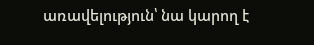առավելություն՝ նա կարող է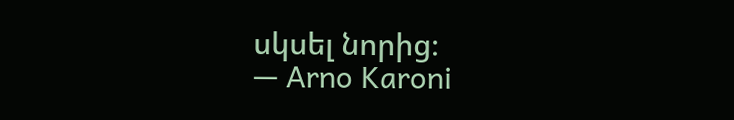սկսել նորից։
— Arno Karoni